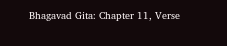Bhagavad Gita: Chapter 11, Verse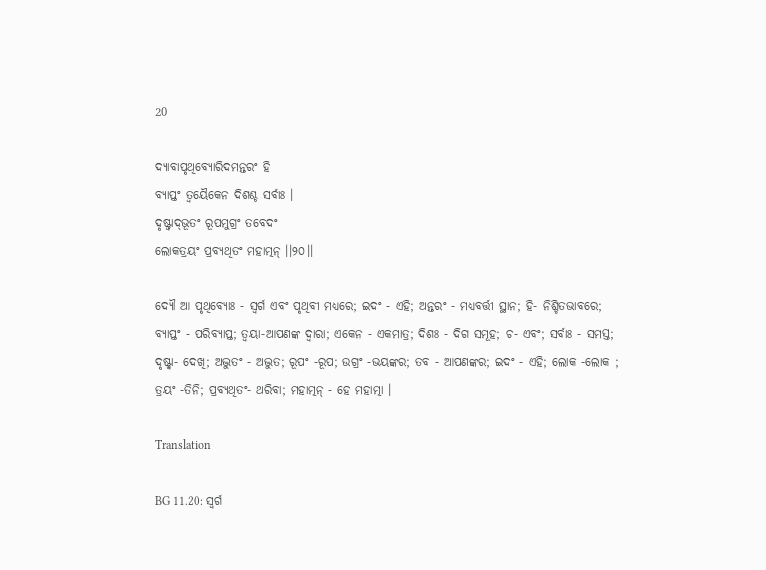20

ଦ୍ୟାବାପୃଥିବ୍ୟୋରିଦମନ୍ତରଂ ହି
ବ୍ୟାପ୍ତଂ ତ୍ୱୟୈକେନ ଦିଶଶ୍ଚ ସର୍ବାଃ ।
ଦୃଷ୍ଟ୍ୱାଦ୍‌ଭୂତଂ ରୂପମୁଗ୍ରଂ ତବେଦଂ
ଲୋକତ୍ରୟଂ ପ୍ରବ୍ୟଥିତଂ ମହାତ୍ମନ୍ ।।୨୦।।

ଦ୍ୟୌ ଆ ପୃଥିବ୍ୟୋଃ - ସ୍ୱର୍ଗ ଏବଂ ପୃଥିବୀ ମଧ୍ୟରେ; ଇଦଂ - ଏହି; ଅନ୍ତରଂ - ମଧ୍ୟବର୍ତ୍ତୀ ସ୍ଥାନ; ହି- ନିଶ୍ଚିତଭାବରେ; ବ୍ୟାପ୍ତଂ - ପରିବ୍ୟାପ୍ତ; ତ୍ୱୟା-ଆପଣଙ୍କ ଦ୍ୱାରା; ଏକେନ - ଏକମାତ୍ର; ଦିଶଃ - ଦିଗ ସମୂହ; ଚ- ଏବଂ; ସର୍ବାଃ - ସମସ୍ତ; ଦୃଷ୍ଟ୍ୱା- ଦେଖି; ଅଦ୍ଭୁତଂ - ଅଦ୍ଭୁତ; ରୂପଂ -ରୂପ; ଉଗ୍ରଂ -ଭୟଙ୍କର; ତବ - ଆପଣଙ୍କର; ଇଦଂ - ଏହି; ଲୋକ -ଲୋକ ; ତ୍ରୟଂ -ତିନି; ପ୍ରବ୍ୟଥିତଂ- ଥରିବା; ମହାତ୍ମନ୍ - ହେ ମହାତ୍ମା ।

Translation

BG 11.20: ସ୍ୱର୍ଗ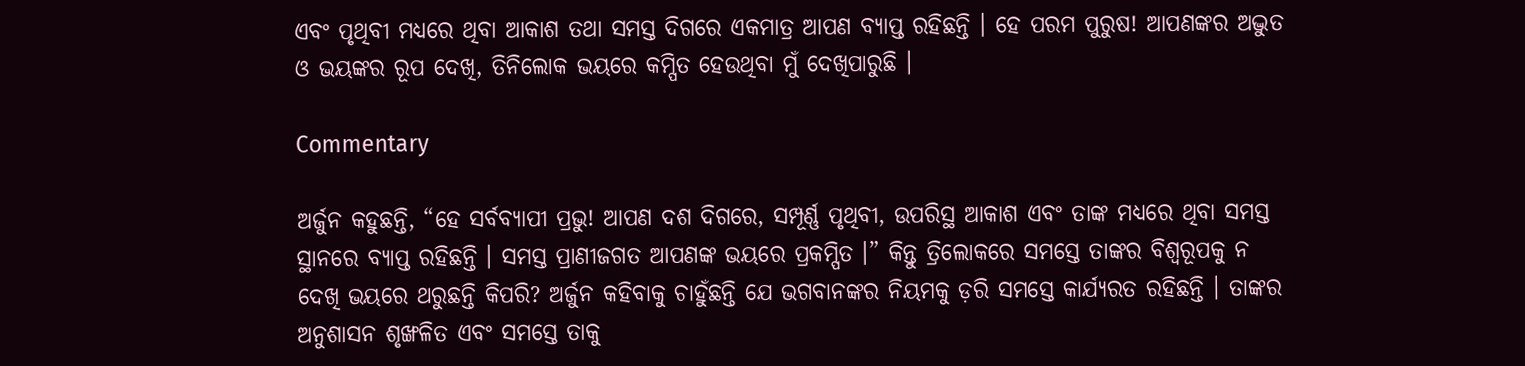ଏବଂ ପୃଥିବୀ ମଧ୍ୟରେ ଥିବା ଆକାଶ ତଥା ସମସ୍ତ ଦିଗରେ ଏକମାତ୍ର ଆପଣ ବ୍ୟାପ୍ତ ରହିଛନ୍ତି । ହେ ପରମ ପୁରୁଷ! ଆପଣଙ୍କର ଅଦ୍ଭୁତ ଓ ଭୟଙ୍କର ରୂପ ଦେଖି, ତିନିଲୋକ ଭୟରେ କମ୍ପିତ ହେଉଥିବା ମୁଁ ଦେଖିପାରୁଛି ।

Commentary

ଅର୍ଜୁନ କହୁଛନ୍ତି, “ହେ ସର୍ବବ୍ୟାପୀ ପ୍ରଭୁ! ଆପଣ ଦଶ ଦିଗରେ, ସମ୍ପୂର୍ଣ୍ଣ ପୃଥିବୀ, ଉପରିସ୍ଥ ଆକାଶ ଏବଂ ତାଙ୍କ ମଧ୍ୟରେ ଥିବା ସମସ୍ତ ସ୍ଥାନରେ ବ୍ୟାପ୍ତ ରହିଛନ୍ତି । ସମସ୍ତ ପ୍ରାଣୀଜଗତ ଆପଣଙ୍କ ଭୟରେ ପ୍ରକମ୍ପିତ ।” କିନ୍ତୁ ତ୍ରିଲୋକରେ ସମସ୍ତେ ତାଙ୍କର ବିଶ୍ୱରୂପକୁ ନ ଦେଖି ଭୟରେ ଥରୁଛନ୍ତି କିପରି? ଅର୍ଜୁନ କହିବାକୁ ଚାହୁଁଛନ୍ତି ଯେ ଭଗବାନଙ୍କର ନିୟମକୁ ଡ଼ରି ସମସ୍ତେ କାର୍ଯ୍ୟରତ ରହିଛନ୍ତି । ତାଙ୍କର ଅନୁଶାସନ ଶୃଙ୍ଖଳିତ ଏବଂ ସମସ୍ତେ ତାକୁ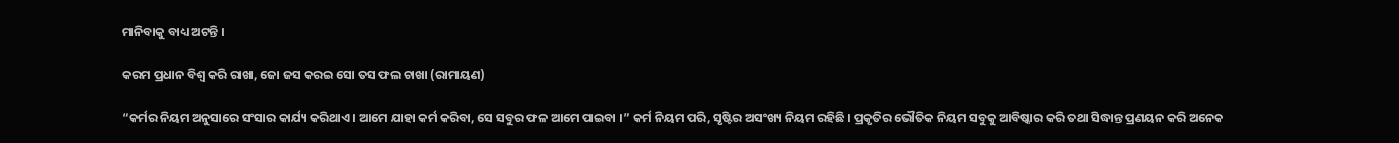ମାନିବାକୁ ବାଧ୍ୟ ଅଟନ୍ତି ।

କରମ ପ୍ରଧାନ ବିଶ୍ୱ କରି ରାଖା, ଜୋ ଜସ କରଇ ସୋ ତସ ଫଲ ଚାଖା (ରାମାୟଣ)

“କର୍ମର ନିୟମ ଅନୁସାରେ ସଂସାର କାର୍ଯ୍ୟ କରିଥାଏ । ଆମେ ଯାହା କର୍ମ କରିବା, ସେ ସବୁର ଫଳ ଆମେ ପାଇବା ।” କର୍ମ ନିୟମ ପରି, ସୃଷ୍ଟିର ଅସଂଖ୍ୟ ନିୟମ ରହିଛି । ପ୍ରକୃତିର ଭୌତିକ ନିୟମ ସବୁକୁ ଆବିଷ୍କାର କରି ତଥା ସିଦ୍ଧାନ୍ତ ପ୍ରଣୟନ କରି ଅନେକ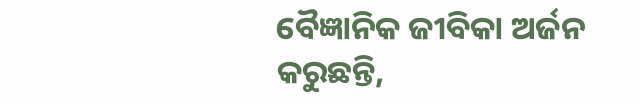ବୈଜ୍ଞାନିକ ଜୀବିକା ଅର୍ଜନ କରୁଛନ୍ତି,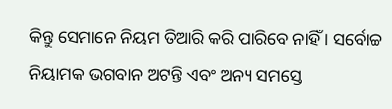କିନ୍ତୁ ସେମାନେ ନିୟମ ତିଆରି କରି ପାରିବେ ନାହିଁ । ସର୍ବୋଚ୍ଚ ନିୟାମକ ଭଗବାନ ଅଟନ୍ତି ଏବଂ ଅନ୍ୟ ସମସ୍ତେ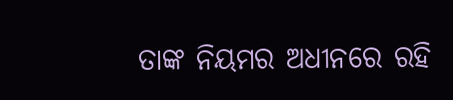ତାଙ୍କ ନିୟମର ଅଧୀନରେ ରହି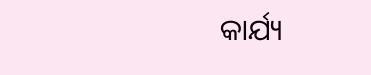କାର୍ଯ୍ୟ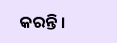କରନ୍ତି ।